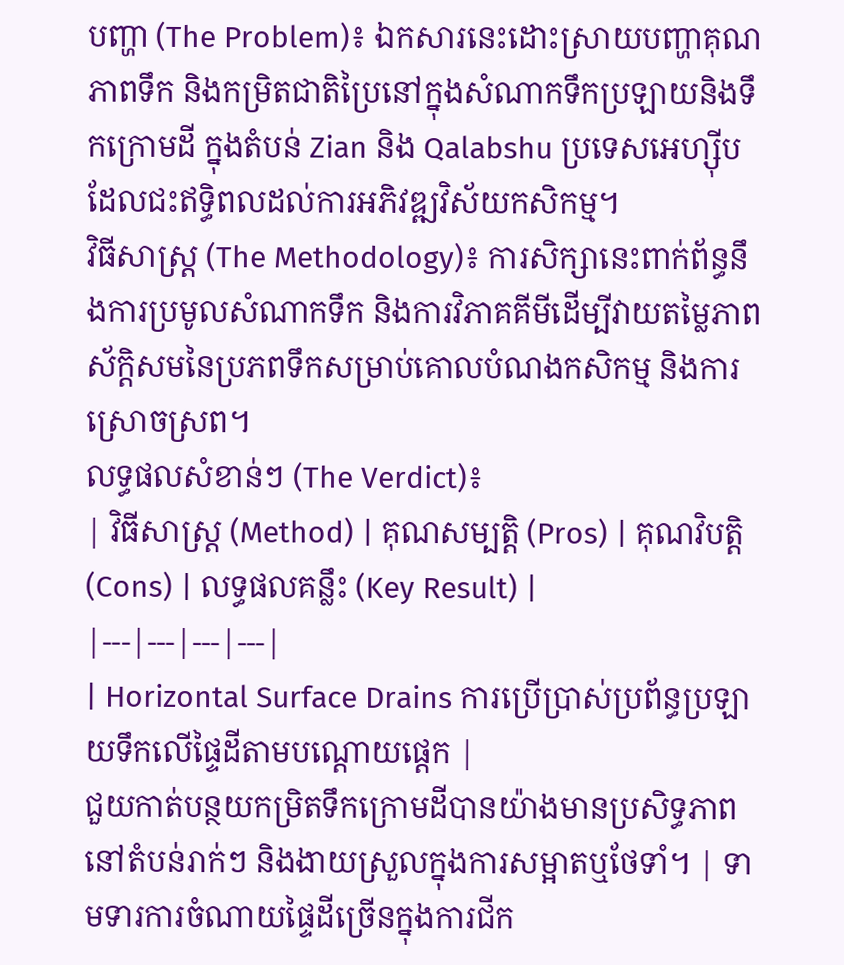បញ្ហា (The Problem)៖ ឯកសារនេះដោះស្រាយបញ្ហាគុណភាពទឹក និងកម្រិតជាតិប្រៃនៅក្នុងសំណាកទឹកប្រឡាយនិងទឹកក្រោមដី ក្នុងតំបន់ Zian និង Qalabshu ប្រទេសអេហ្ស៊ីប ដែលជះឥទ្ធិពលដល់ការអភិវឌ្ឍវិស័យកសិកម្ម។
វិធីសាស្ត្រ (The Methodology)៖ ការសិក្សានេះពាក់ព័ន្ធនឹងការប្រមូលសំណាកទឹក និងការវិភាគគីមីដើម្បីវាយតម្លៃភាពស័ក្តិសមនៃប្រភពទឹកសម្រាប់គោលបំណងកសិកម្ម និងការស្រោចស្រព។
លទ្ធផលសំខាន់ៗ (The Verdict)៖
| វិធីសាស្ត្រ (Method) | គុណសម្បត្តិ (Pros) | គុណវិបត្តិ (Cons) | លទ្ធផលគន្លឹះ (Key Result) |
|---|---|---|---|
| Horizontal Surface Drains ការប្រើប្រាស់ប្រព័ន្ធប្រឡាយទឹកលើផ្ទៃដីតាមបណ្តោយផ្តេក |
ជួយកាត់បន្ថយកម្រិតទឹកក្រោមដីបានយ៉ាងមានប្រសិទ្ធភាពនៅតំបន់រាក់ៗ និងងាយស្រួលក្នុងការសម្អាតឬថែទាំ។ | ទាមទារការចំណាយផ្ទៃដីច្រើនក្នុងការជីក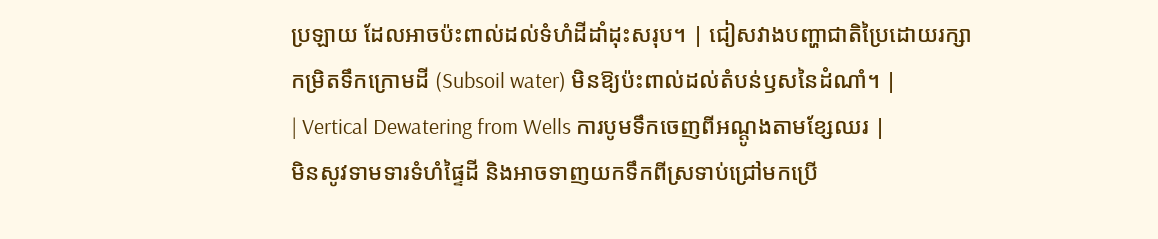ប្រឡាយ ដែលអាចប៉ះពាល់ដល់ទំហំដីដាំដុះសរុប។ | ជៀសវាងបញ្ហាជាតិប្រៃដោយរក្សាកម្រិតទឹកក្រោមដី (Subsoil water) មិនឱ្យប៉ះពាល់ដល់តំបន់ឫសនៃដំណាំ។ |
| Vertical Dewatering from Wells ការបូមទឹកចេញពីអណ្តូងតាមខ្សែឈរ |
មិនសូវទាមទារទំហំផ្ទៃដី និងអាចទាញយកទឹកពីស្រទាប់ជ្រៅមកប្រើ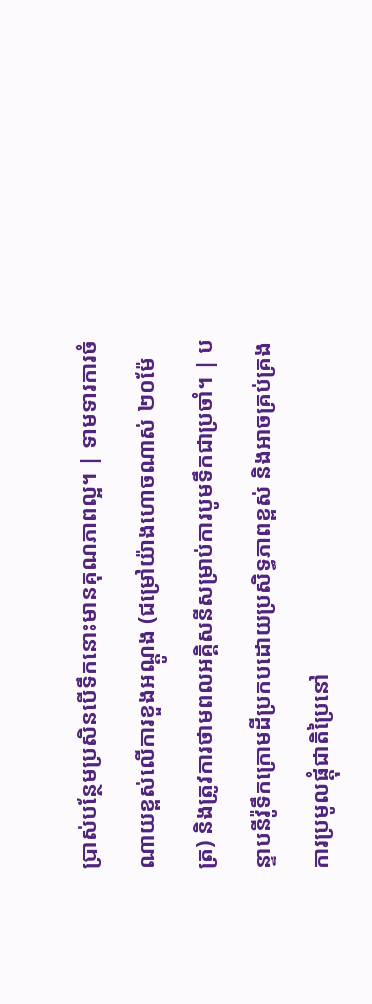ប្រាស់បន្ថែមប្រសិនបើទឹកនោះមានគុណភាពល្អ។ | ទាមទារការចំណាយខ្ពស់លើការខួងអណ្តូង (ជម្រៅយ៉ាងហោចណាស់ ២០ម៉ែត្រ) និងត្រូវការថាមពលអគ្គិសនីសម្រាប់ការបូមទឹកជាប្រចាំ។ | បន្ទាបនីវ៉ូទឹកក្រោមដីប្រកបដោយប្រសិទ្ធភាពខ្ពស់ និងអាចគ្រប់គ្រងការប្រមូលផ្តុំជាតិប្រៃនៅ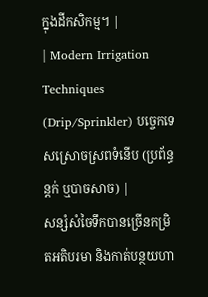ក្នុងដីកសិកម្ម។ |
| Modern Irrigation Techniques (Drip/Sprinkler) បច្ចេកទេសស្រោចស្រពទំនើប (ប្រព័ន្ធន្តក់ ឬបាចសាច) |
សន្សំសំចៃទឹកបានច្រើនកម្រិតអតិបរមា និងកាត់បន្ថយហា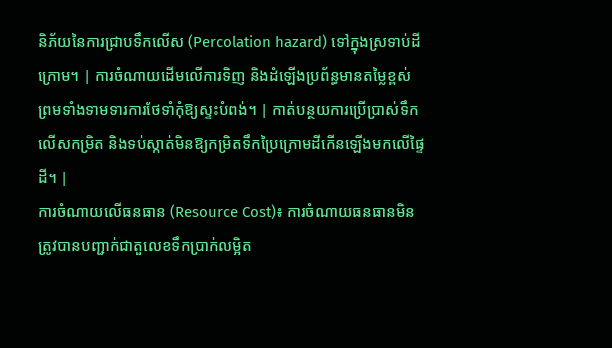និភ័យនៃការជ្រាបទឹកលើស (Percolation hazard) ទៅក្នុងស្រទាប់ដីក្រោម។ | ការចំណាយដើមលើការទិញ និងដំឡើងប្រព័ន្ធមានតម្លៃខ្ពស់ ព្រមទាំងទាមទារការថែទាំកុំឱ្យស្ទះបំពង់។ | កាត់បន្ថយការប្រើប្រាស់ទឹកលើសកម្រិត និងទប់ស្កាត់មិនឱ្យកម្រិតទឹកប្រៃក្រោមដីកើនឡើងមកលើផ្ទៃដី។ |
ការចំណាយលើធនធាន (Resource Cost)៖ ការចំណាយធនធានមិនត្រូវបានបញ្ជាក់ជាតួលេខទឹកប្រាក់លម្អិត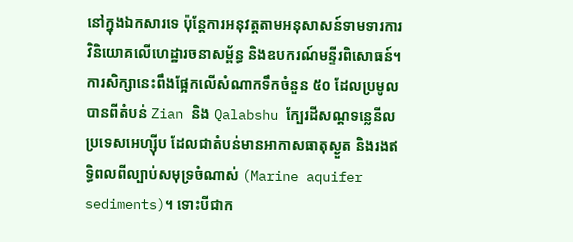នៅក្នុងឯកសារទេ ប៉ុន្តែការអនុវត្តតាមអនុសាសន៍ទាមទារការវិនិយោគលើហេដ្ឋារចនាសម្ព័ន្ធ និងឧបករណ៍មន្ទីរពិសោធន៍។
ការសិក្សានេះពឹងផ្អែកលើសំណាកទឹកចំនួន ៥០ ដែលប្រមូលបានពីតំបន់ Zian និង Qalabshu ក្បែរដីសណ្ដទន្លេនីល ប្រទេសអេហ្ស៊ីប ដែលជាតំបន់មានអាកាសធាតុស្ងួត និងរងឥទ្ធិពលពីល្បាប់សមុទ្រចំណាស់ (Marine aquifer sediments)។ ទោះបីជាក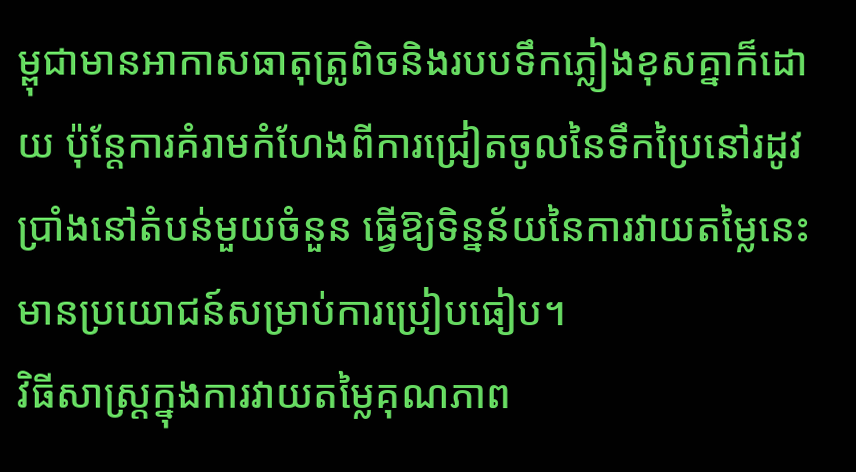ម្ពុជាមានអាកាសធាតុត្រូពិចនិងរបបទឹកភ្លៀងខុសគ្នាក៏ដោយ ប៉ុន្តែការគំរាមកំហែងពីការជ្រៀតចូលនៃទឹកប្រៃនៅរដូវប្រាំងនៅតំបន់មួយចំនួន ធ្វើឱ្យទិន្នន័យនៃការវាយតម្លៃនេះមានប្រយោជន៍សម្រាប់ការប្រៀបធៀប។
វិធីសាស្ត្រក្នុងការវាយតម្លៃគុណភាព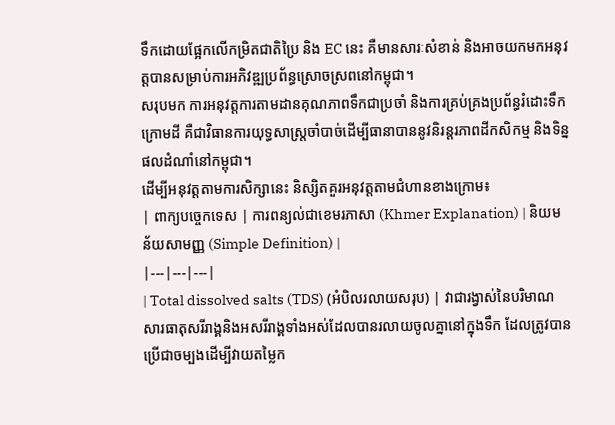ទឹកដោយផ្អែកលើកម្រិតជាតិប្រៃ និង EC នេះ គឺមានសារៈសំខាន់ និងអាចយកមកអនុវត្តបានសម្រាប់ការអភិវឌ្ឍប្រព័ន្ធស្រោចស្រពនៅកម្ពុជា។
សរុបមក ការអនុវត្តការតាមដានគុណភាពទឹកជាប្រចាំ និងការគ្រប់គ្រងប្រព័ន្ធរំដោះទឹកក្រោមដី គឺជាវិធានការយុទ្ធសាស្ត្រចាំបាច់ដើម្បីធានាបាននូវនិរន្តរភាពដីកសិកម្ម និងទិន្នផលដំណាំនៅកម្ពុជា។
ដើម្បីអនុវត្តតាមការសិក្សានេះ និស្សិតគួរអនុវត្តតាមជំហានខាងក្រោម៖
| ពាក្យបច្ចេកទេស | ការពន្យល់ជាខេមរភាសា (Khmer Explanation) | និយមន័យសាមញ្ញ (Simple Definition) |
|---|---|---|
| Total dissolved salts (TDS) (អំបិលរលាយសរុប) | វាជារង្វាស់នៃបរិមាណសារធាតុសរីរាង្គនិងអសរីរាង្គទាំងអស់ដែលបានរលាយចូលគ្នានៅក្នុងទឹក ដែលត្រូវបានប្រើជាចម្បងដើម្បីវាយតម្លៃក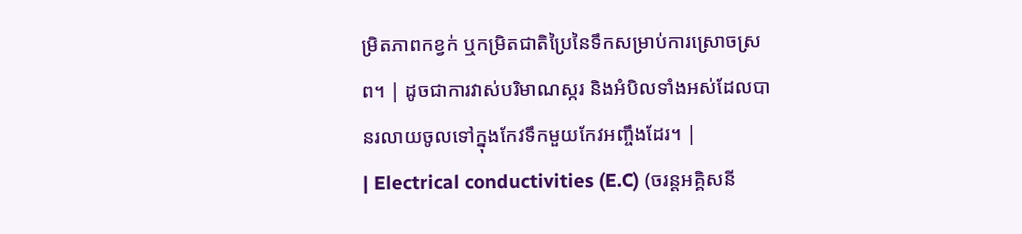ម្រិតភាពកខ្វក់ ឬកម្រិតជាតិប្រៃនៃទឹកសម្រាប់ការស្រោចស្រព។ | ដូចជាការវាស់បរិមាណស្ករ និងអំបិលទាំងអស់ដែលបានរលាយចូលទៅក្នុងកែវទឹកមួយកែវអញ្ចឹងដែរ។ |
| Electrical conductivities (E.C) (ចរន្តអគ្គិសនី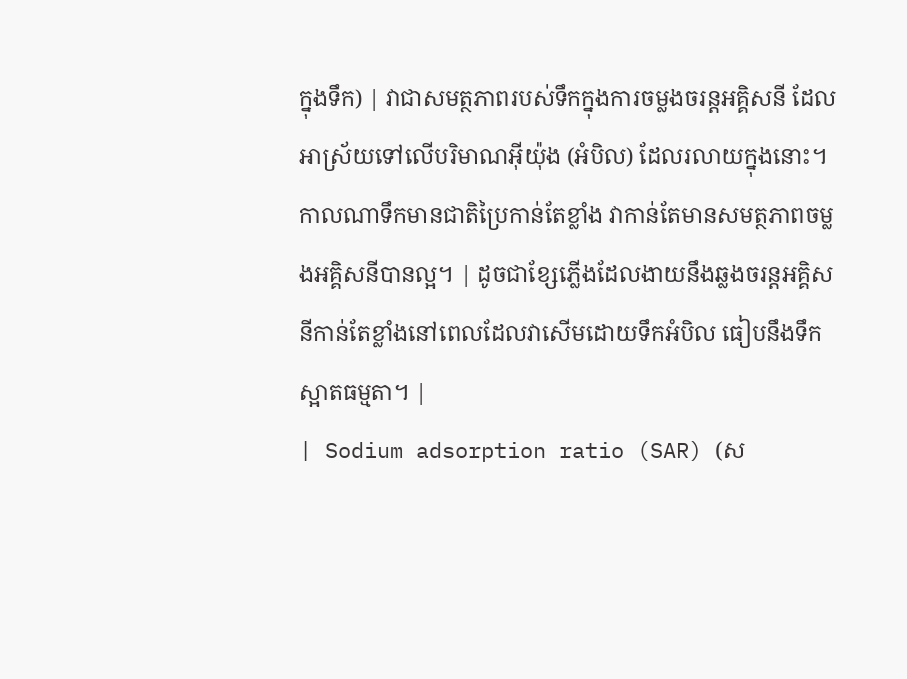ក្នុងទឹក) | វាជាសមត្ថភាពរបស់ទឹកក្នុងការចម្លងចរន្តអគ្គិសនី ដែលអាស្រ័យទៅលើបរិមាណអ៊ីយ៉ុង (អំបិល) ដែលរលាយក្នុងនោះ។ កាលណាទឹកមានជាតិប្រៃកាន់តែខ្លាំង វាកាន់តែមានសមត្ថភាពចម្លងអគ្គិសនីបានល្អ។ | ដូចជាខ្សែភ្លើងដែលងាយនឹងឆ្លងចរន្តអគ្គិសនីកាន់តែខ្លាំងនៅពេលដែលវាសើមដោយទឹកអំបិល ធៀបនឹងទឹកស្អាតធម្មតា។ |
| Sodium adsorption ratio (SAR) (ស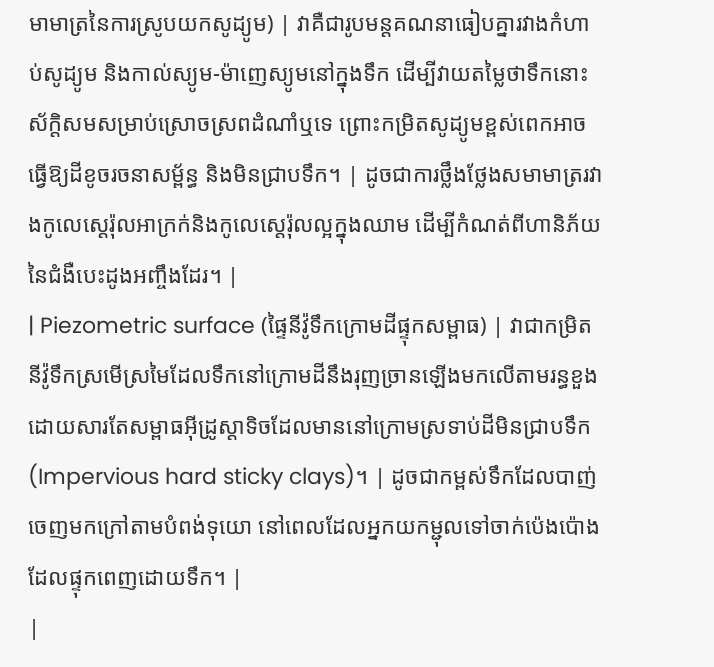មាមាត្រនៃការស្រូបយកសូដ្យូម) | វាគឺជារូបមន្តគណនាធៀបគ្នារវាងកំហាប់សូដ្យូម និងកាល់ស្យូម-ម៉ាញេស្យូមនៅក្នុងទឹក ដើម្បីវាយតម្លៃថាទឹកនោះស័ក្តិសមសម្រាប់ស្រោចស្រពដំណាំឬទេ ព្រោះកម្រិតសូដ្យូមខ្ពស់ពេកអាចធ្វើឱ្យដីខូចរចនាសម្ព័ន្ធ និងមិនជ្រាបទឹក។ | ដូចជាការថ្លឹងថ្លែងសមាមាត្ររវាងកូលេស្តេរ៉ុលអាក្រក់និងកូលេស្តេរ៉ុលល្អក្នុងឈាម ដើម្បីកំណត់ពីហានិភ័យនៃជំងឺបេះដូងអញ្ចឹងដែរ។ |
| Piezometric surface (ផ្ទៃនីវ៉ូទឹកក្រោមដីផ្ទុកសម្ពាធ) | វាជាកម្រិតនីវ៉ូទឹកស្រមើស្រមៃដែលទឹកនៅក្រោមដីនឹងរុញច្រានឡើងមកលើតាមរន្ធខួង ដោយសារតែសម្ពាធអុីដ្រូស្តាទិចដែលមាននៅក្រោមស្រទាប់ដីមិនជ្រាបទឹក (Impervious hard sticky clays)។ | ដូចជាកម្ពស់ទឹកដែលបាញ់ចេញមកក្រៅតាមបំពង់ទុយោ នៅពេលដែលអ្នកយកម្ជុលទៅចាក់ប៉េងប៉ោងដែលផ្ទុកពេញដោយទឹក។ |
|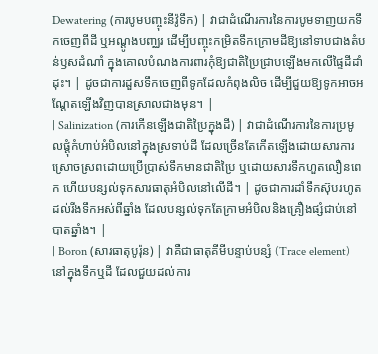Dewatering (ការបូមបញ្ចុះនីវ៉ូទឹក) | វាជាដំណើរការនៃការបូមទាញយកទឹកចេញពីដី ឬអណ្តូងបញ្ឈរ ដើម្បីបញ្ចុះកម្រិតទឹកក្រោមដីឱ្យនៅទាបជាងតំបន់ឫសដំណាំ ក្នុងគោលបំណងការពារកុំឱ្យជាតិប្រៃជ្រាបឡើងមកលើផ្ទៃដីដាំដុះ។ | ដូចជាការដួសទឹកចេញពីទូកដែលកំពុងលិច ដើម្បីជួយឱ្យទូកអាចអណ្តែតឡើងវិញបានស្រាលជាងមុន។ |
| Salinization (ការកើនឡើងជាតិប្រៃក្នុងដី) | វាជាដំណើរការនៃការប្រមូលផ្តុំកំហាប់អំបិលនៅក្នុងស្រទាប់ដី ដែលច្រើនតែកើតឡើងដោយសារការស្រោចស្រពដោយប្រើប្រាស់ទឹកមានជាតិប្រៃ ឬដោយសារទឹកហួតលឿនពេក ហើយបន្សល់ទុកសារធាតុអំបិលនៅលើដី។ | ដូចជាការដាំទឹកស៊ុបរហូតដល់រីងទឹកអស់ពីឆ្នាំង ដែលបន្សល់ទុកតែក្រាមអំបិលនិងគ្រឿងផ្សំជាប់នៅបាតឆ្នាំង។ |
| Boron (សារធាតុបូរ៉ុន) | វាគឺជាធាតុគីមីបន្ទាប់បន្សំ (Trace element) នៅក្នុងទឹកឬដី ដែលជួយដល់ការ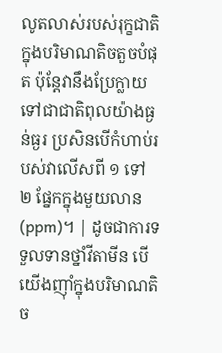លូតលាស់របស់រុក្ខជាតិក្នុងបរិមាណតិចតួចបំផុត ប៉ុន្តែវានឹងប្រែក្លាយទៅជាជាតិពុលយ៉ាងធ្ងន់ធ្ងរ ប្រសិនបើកំហាប់របស់វាលើសពី ១ ទៅ ២ ផ្នែកក្នុងមួយលាន (ppm)។ | ដូចជាការទទួលទានថ្នាំវីតាមីន បើយើងញ៉ាំក្នុងបរិមាណតិច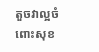តួចវាល្អចំពោះសុខ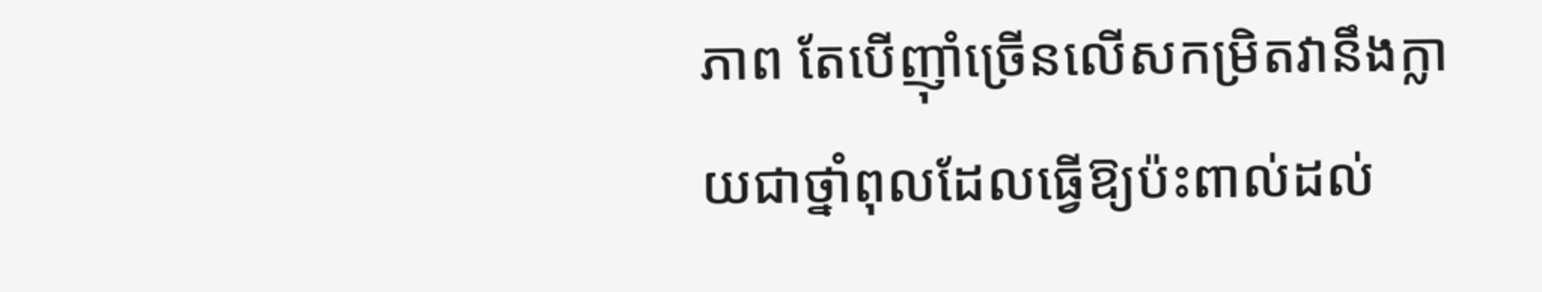ភាព តែបើញ៉ាំច្រើនលើសកម្រិតវានឹងក្លាយជាថ្នាំពុលដែលធ្វើឱ្យប៉ះពាល់ដល់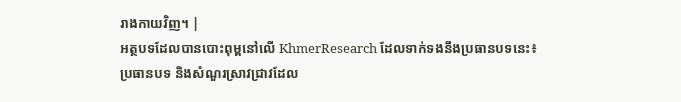រាងកាយវិញ។ |
អត្ថបទដែលបានបោះពុម្ពនៅលើ KhmerResearch ដែលទាក់ទងនឹងប្រធានបទនេះ៖
ប្រធានបទ និងសំណួរស្រាវជ្រាវដែល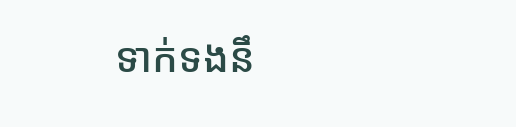ទាក់ទងនឹ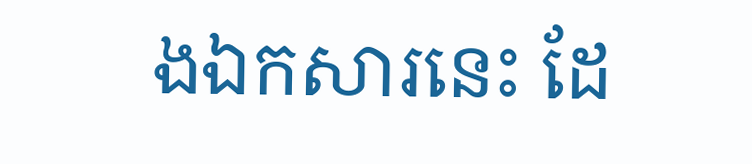ងឯកសារនេះ ដែ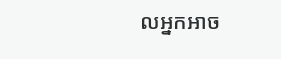លអ្នកអាច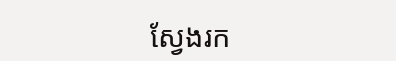ស្វែងរក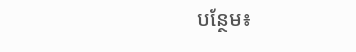បន្ថែម៖